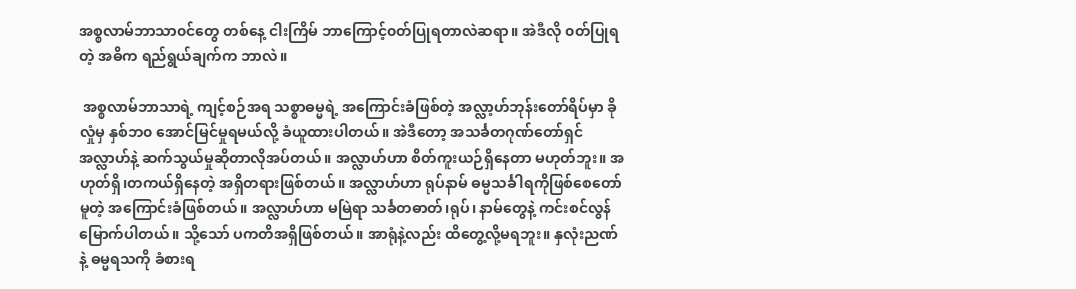အစ္စလာမ်ဘာသာ၀င်တွေ တစ်နေ့ ငါးကြိမ် ဘာကြောင့်၀တ်ပြုရတာလဲဆရာ။ အဲဒီလို ၀တ်ပြုရတဲ့ အဓိက ရည်ရွယ်ချက်က ဘာလဲ။

 အစ္စလာမ်ဘာသာရဲ့ ကျင့်စဉ်အရ သစ္စာဓမ္မရဲ့ အကြောင်းခံဖြစ်တဲ့ အလ္လာ့ဟ်ဘုန်းတော်ရိပ်မှာ ခိုလှုံမှ နှစ်ဘ၀ အောင်မြင်မှုရမယ်လို့ ခံယူထားပါတယ်။ အဲဒီတော့ အသင်္ခတဂုဏ်တော်ရှင် အလ္လာဟ်နဲ့ ဆက်သွယ်မှုဆိုတာလိုအပ်တယ်။ အလ္လာဟ်ဟာ စိတ်ကူးယဉ်ရှိနေတာ မဟုတ်ဘူး။ အဟုတ်ရှိ၊တကယ်ရှိနေတဲ့ အရှိတရားဖြစ်တယ်။ အလ္လာဟ်ဟာ ရုပ်နာမ် ဓမ္မသင်္ခါရကိုဖြစ်စေတော်မူတဲ့ အကြောင်းခံဖြစ်တယ်။ အလ္လာဟ်ဟာ မမြဲရာ သင်္ခတဓာတ်၊ရုပ်၊ နာမ်တွေနဲ့ ကင်းစင်လွန်မြောက်ပါတယ်။ သို့သော် ပကတိအရှိဖြစ်တယ်။ အာရုံနဲ့လည်း ထိတွေ့လို့မရဘူး။ နှလုံးညဏ်နဲ့ ဓမ္မရသကို ခံစားရ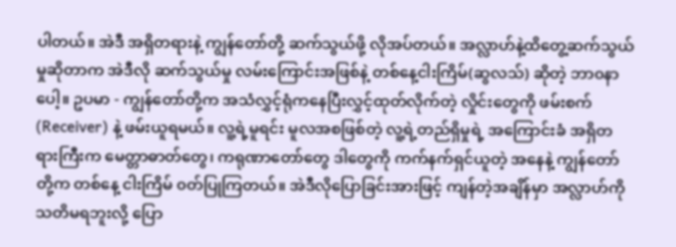ပါတယ်။ အဲဒီ အရှိတရားနဲ့ ကျွန်တော်တို့ ဆက်သွယ်ဖို့ လိုအပ်တယ်။ အလ္လာဟ်နဲ့ထိတွေ့ဆက်သွယ်မှုဆိုတာက အဲဒီလို ဆက်သွယ်မှု လမ်းကြောင်းအဖြစ်နဲ့ တစ်နေ့ငါးကြိမ်(ဆွလသ်) ဆိုတဲ့ ဘာ၀နာပေါ့။ ဥပမာ - ကျွန်တော်တို့က အသံလွှင့်ရုံကနေပြီးလွှင့်ထုတ်လိုက်တဲ့ လှိုင်းတွေကို ဖမ်းစက် (Receiver) နဲ့ ဖမ်းယူရမယ်။ လူ့ရဲ့မူရင်း မူလအစဖြစ်တဲ့ လူ့ရဲ့တည်ရှိမှုရဲ့ အကြောင်းခံ အရှိတရားကြီးက မေတ္တာဓာတ်တွေ၊ ကရုဏာတော်တွေ ဒါတွေကို ကက်နက်ရှင်ယူတဲ့ အနေနဲ့ ကျွန်တော်တို့က တစ်နေ့ ငါးကြိမ် ၀တ်ပြုကြတယ်။ အဲဒီလိုပြောခြင်းအားဖြင့် ကျန်တဲ့အချိန်မှာ အလ္လာဟ်ကို သတိမရဘူးလို့ ပြော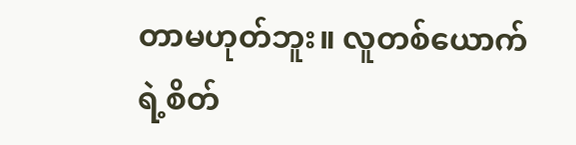တာမဟုတ်ဘူး။ လူတစ်ယောက်ရဲ့စိတ်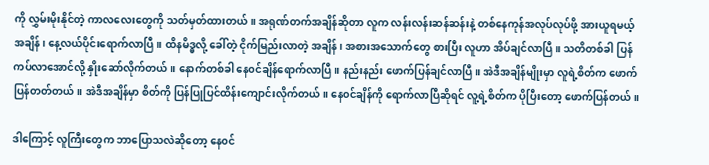ကို လွှမ်းမိုးနိုင်တဲ့ ကာလလေးတွေကို သတ်မှတ်ထားတယ်။ အရုဏ်တက်အချိန်ဆိုတာ လူက လန်းလန်းဆန်ဆန်းနဲ့ တစ်နေကုန်အလုပ်လုပ်ဖို့ အားယူရမယ့်အချိန်၊ နေ့လယ်ပိုင်းရောက်လာပြီ။ ထိနမိဒ္ဓလို့ ခေါ်တဲ့ ငိုက်မြည်းလာတဲ့ အချိန်၊ အစားအသောက်တွေ စားပြီး လူဟာ အိပ်ချင်လာပြီ။ သတိတစ်ခါ ပြန်ကပ်လာအောင်လို့ နှိုးဆော်လိုက်တယ်။ နောက်တစ်ခါ နေ၀င်ချိန်ရောက်လာပြီ။ နည်းနည်း ဖောက်ပြန်ချင်လာပြီ။ အဲဒီအချိန်မျိုးမှာ လူရဲ့စိတ်က ဖောက်ပြန်တတ်တယ်။ အဲဒီအချိန်မှာ စိတ်ကို ပြန်ပြုပြင်ထိန်းကျောင်းလိုက်တယ်။ နေ၀င်ချိန်ကို ရောက်လာပြီဆိုရင် လူ့ရဲ့စိတ်က ပိုပြီးတော့ ဖောက်ပြန်တယ်။

ဒါကြောင့် လူကြီးတွေက ဘာပြောသလဲဆိုတော့ နေ၀င်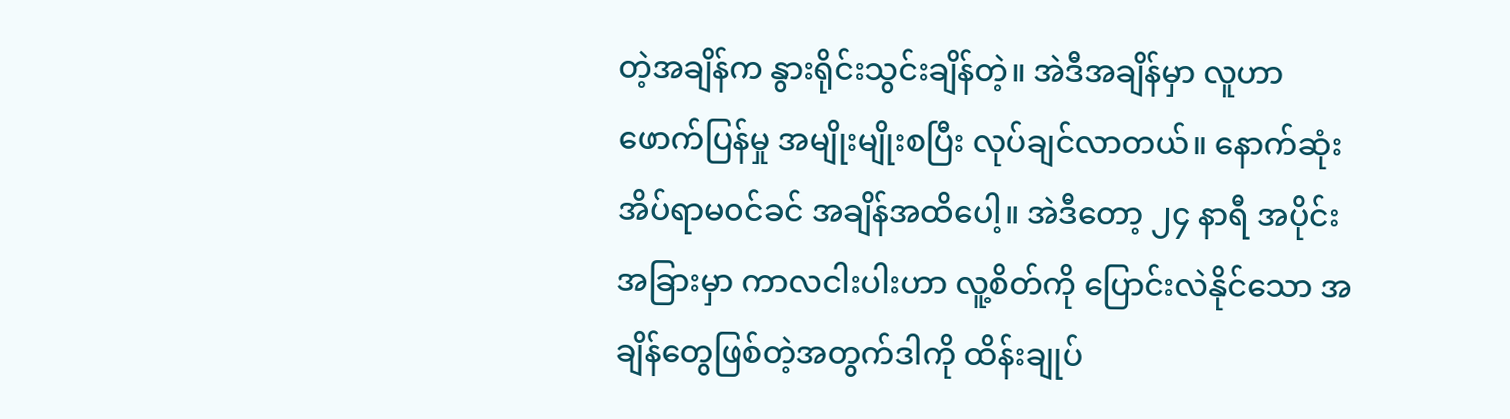တဲ့အချိန်က နွားရိုင်းသွင်းချိန်တဲ့။ အဲဒီအချိန်မှာ လူဟာ ဖောက်ပြန်မှု အမျိုးမျိုးစပြီး လုပ်ချင်လာတယ်။ နောက်ဆုံး အိပ်ရာမ၀င်ခင် အချိန်အထိပေါ့။ အဲဒီတော့ ၂၄ နာရီ အပိုင်းအခြားမှာ ကာလငါးပါးဟာ လူ့စိတ်ကို ပြောင်းလဲနိုင်သော အချိန်တွေဖြစ်တဲ့အတွက်ဒါကို ထိန်းချုပ်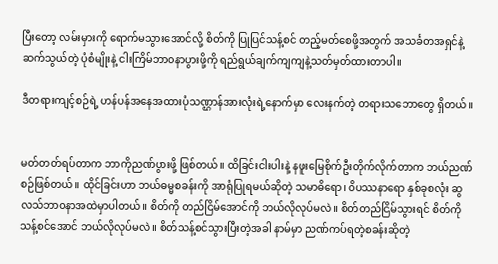ပြီးတော့ လမ်းမှားကို ရောက်မသွားအောင်လို့ စိတ်ကို ပြုပြင်သန့်စင် တည့်မတ်စေဖို့အတွက် အသင်္ခတအရှင်နဲ့ ဆက်သွယ်တဲ့ ပုံစံမျိုးနဲ့ ငါးကြိမ်ဘာ၀နာပွားဖို့ကို ရည်ရွယ်ချက်ကျကျနဲ့သတ်မှတ်ထားတာပါ။

ဒီတရားကျင့်စဉ်ရဲ့ ဟန်ပန်အနေအထားပုံသဏ္ဌာန်အားလုံးရဲ့နောက်မှာ လေးနက်တဲ့ တရားသဘောတွေ ရှိတယ်။


မတ်တတ်ရပ်တာက ဘာကိုညဏ်ပွားဖို့ ဖြစ်တယ်။ ထိခြင်းငါးပါးနဲ့ နဖူးမြေစိုက်ဦးတိုက်လိုက်တာက ဘယ်ညဏ်စဉ်ဖြစ်တယ်။ ထိုင်ခြင်းဟာ ဘယ်ဓမ္မစခန်းကို အာရုံပြုရမယ်ဆိုတဲ့ သမာဓိရော၊ ၀ိပဿနာရော နှစ်ခုစလုံး ဆွလသ်ဘာ၀နာအထဲမှာပါတယ်။ စိတ်ကို တည်ငြိမ်အောင်ကို ဘယ်လိုလုပ်မလဲ။ စိတ်တည်ငြိမ်သွားရင် စိတ်ကို သန့်စင်အောင် ဘယ်လိုလုပ်မလဲ။ စိတ်သန့်စင်သွားပြီးတဲ့အခါ နာမ်မှာ ညဏ်ကပ်ရတဲ့စခန်းဆိုတဲ့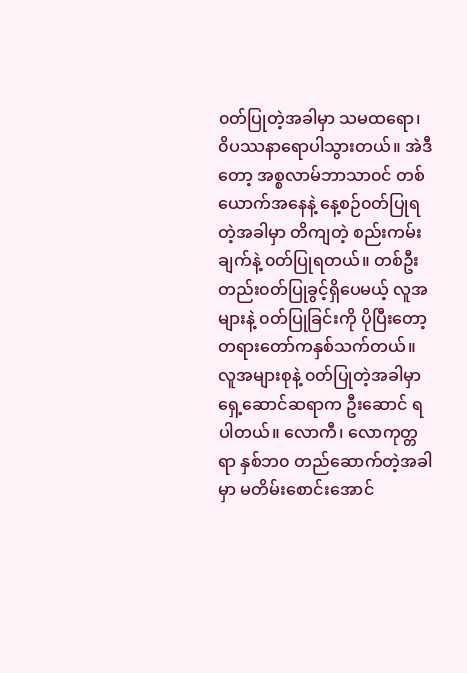၀တ်ပြုတဲ့အခါမှာ သမထရော၊ ၀ိပဿနာရောပါသွားတယ်။ အဲဒီတော့ အစ္စလာမ်ဘာသာ၀င် တစ်ယောက်အနေနဲ့ နေ့စဉ်၀တ်ပြုရတဲ့အခါမှာ တိကျတဲ့ စည်းကမ်းချက်နဲ့ ၀တ်ပြုရတယ်။ တစ်ဦးတည်း၀တ်ပြုခွင့်ရှိပေမယ့် လူအများနဲ့ ၀တ်ပြုခြင်းကို ပိုပြီးတော့ တရားတော်ကနှစ်သက်တယ်။ လူအများစုနဲ့ ၀တ်ပြုတဲ့အခါမှာ ရှေ့ဆောင်ဆရာက ဦးဆောင် ရပါတယ်။ လောကီ၊ လောကုတ္တရာ နှစ်ဘ၀ တည်ဆောက်တဲ့အခါမှာ မတိမ်းစောင်းအောင်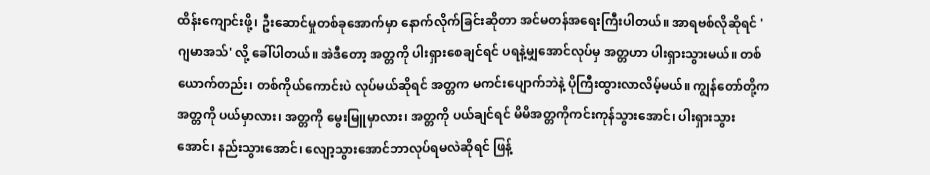ထိန်းကျောင်းဖို့၊ ဦးဆောင်မှုတစ်ခုအောက်မှာ နောက်လိုက်ခြင်းဆိုတာ အင်မတန်အရေးကြီးပါတယ်။ အာရဗစ်လိုဆိုရင် 'ဂျမာအသ်' လို့ ခေါ်ပါတယ်။ အဲဒီတော့ အတ္တကို ပါးရှားစေချင်ရင် ပရနဲ့မျှအောင်လုပ်မှ အတ္တဟာ ပါးရှားသွားမယ်။ တစ်ယောက်တည်း၊ တစ်ကိုယ်ကောင်းပဲ လုပ်မယ်ဆိုရင် အတ္တက မကင်းပျောက်ဘဲနဲ့ ပိုကြီးထွားလာလိမ့်မယ်။ ကျွန်တော်တို့က အတ္တကို ပယ်မှာလား၊ အတ္တကို မွေးမြူမှာလား၊ အတ္တကို ပယ်ချင်ရင် မိမိအတ္တကိုကင်းကုန်သွားအောင်၊ ပါးရှားသွားအောင်၊ နည်းသွားအောင်၊ လျော့သွားအောင်ဘာလုပ်ရမလဲဆိုရင် ဖြန့်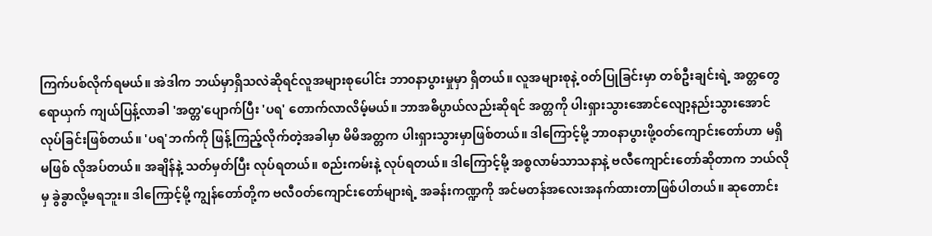ကြက်ပစ်လိုက်ရမယ်။ အဲဒါက ဘယ်မှာရှိသလဲဆိုရင်လူအများစုပေါင်း ဘာ၀နာပွားမှုမှာ ရှိတယ်။ လူအများစုနဲ့ ၀တ်ပြုခြင်းမှာ တစ်ဦးချင်းရဲ့ အတ္တတွေ ရောယှက် ကျယ်ပြန့်လာခါ 'အတ္တ'ပျောက်ပြီး 'ပရ' တောက်လာလိမ့်မယ်။ ဘာအဓိပ္ပာယ်လည်းဆိုရင် အတ္တကို ပါးရှားသွားအောင်လျော့နည်းသွားအောင် လုပ်ခြင်းဖြစ်တယ်။ 'ပရ'ဘက်ကို ဖြန့်ကြည့်လိုက်တဲ့အခါမှာ မိမိအတ္တက ပါးရှားသွားမှာဖြစ်တယ်။ ဒါကြောင့်မို့ ဘာ၀နာပွားဖို့၀တ်ကျောင်းတော်ဟာ မရှိမဖြစ် လိုအပ်တယ်။ အချိန်နဲ့ သတ်မှတ်ပြီး လုပ်ရတယ်။ စည်းကမ်းနဲ့ လုပ်ရတယ်။ ဒါကြောင့်မို့ အစ္စလာမ်သာသနာနဲ့ ဗလီကျောင်းတော်ဆိုတာက ဘယ်လိုမှ ခွဲခွာလို့မရဘူး။ ဒါကြောင့်မို့ ကျွန်တော်တို့က ဗလီ၀တ်ကျောင်းတော်များရဲ့ အခန်းကဏ္ဍကို အင်မတန်အလေးအနက်ထားတာဖြစ်ပါတယ်။ ဆုတောင်း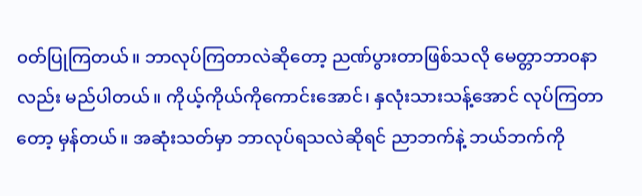၀တ်ပြုကြတယ်။ ဘာလုပ်ကြတာလဲဆိုတော့ ညဏ်ပွားတာဖြစ်သလို မေတ္တာဘာ၀နာလည်း မည်ပါတယ်။ ကိုယ့်ကိုယ်ကိုကောင်းအောင်၊ နှလုံးသားသန့်အောင် လုပ်ကြတာတော့ မှန်တယ်။ အဆုံးသတ်မှာ ဘာလုပ်ရသလဲဆိုရင် ညာဘက်နဲ့ ဘယ်ဘက်ကို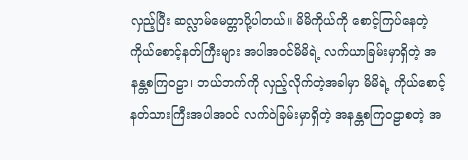လှည့်ပြီး ဆလ္လာမ်မေတ္တာပို့ပါတယ်။ မိမိကိုယ်ကို စောင့်ကြပ်နေတဲ့ ကိုယ်စောင့်နတ်ကြီးများ အပါအ၀င်မိမိရဲ့ လက်ယာခြမ်းမှာရှိတဲ့ အနန္တစကြ၀ဠာ၊ ဘယ်ဘက်ကို လှည့်လိုက်တဲ့အခါမှာ မိမိရဲ့ ကိုယ်စောင့်နတ်သားကြီးအပါအ၀င် လက်၀ဲခြမ်းမှာရှိတဲ့ အနန္တစကြ၀ဠာစတဲ့ အ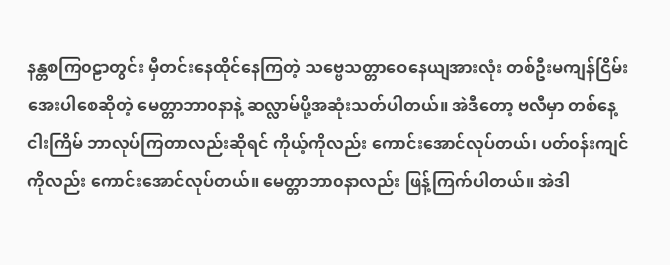နန္တစကြ၀ဠာတွင်း မှီတင်းနေထိုင်နေကြတဲ့ သဗ္ဗေသတ္တာဝေနေယျအားလုံး တစ်ဦးမကျန်ငြိမ်းအေးပါစေဆိုတဲ့ မေတ္တာဘာ၀နာနဲ့ ဆလ္လာမ်ပို့အဆုံးသတ်ပါတယ်။ အဲဒီတော့ ဗလီမှာ တစ်နေ့ ငါးကြိမ် ဘာလုပ်ကြတာလည်းဆိုရင် ကိုယ့်ကိုလည်း ကောင်းအောင်လုပ်တယ်၊ ပတ်၀န်းကျင်ကိုလည်း ကောင်းအောင်လုပ်တယ်။ မေတ္တာဘာ၀နာလည်း ဖြန့်ကြက်ပါတယ်။ အဲဒါ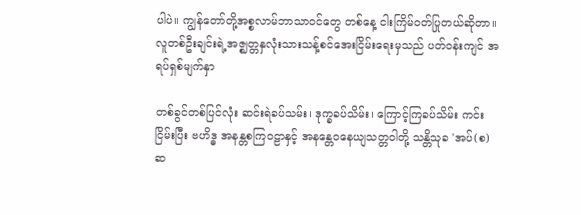ပါပဲ။ ကျွန်တော်တို့အစ္စလာမ်ဘာသာ၀င်တွေ တစ်နေ့ ငါးကြိမ်၀တ်ပြုတယ်ဆိုတာ။ လူတစ်ဦးချင်းရဲ့အဇ္ဈတ္တနှလုံးသားသန့်စင်အေးငြိမ်းရေးမှသည် ပတ်၀န်းကျင် အရပ်ရှစ်မျက်နှာ

တစ်ခွင်တစ်ပြင်လုံး ဆင်းရဲခပ်သမ်း၊ ဒုက္ခခပ်သိမ်း၊ ကြောင့်ကြခပ်သိမ်း ကင်းငြိမ်းပြီး ဗဟိဒ္ဓ အနန္တစကြ၀ဠာနှင့် အနန္တေ၀နေယျသတ္တ၀ါတို့ သန္တိသုခ 'အပ်(စ)ဆ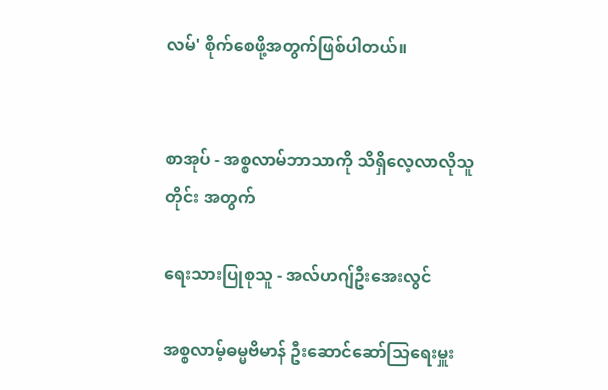လမ်' စိုက်စေဖို့အတွက်ဖြစ်ပါတယ်။


စာအုပ် - အစ္စလာမ်ဘာသာကို သိရှိလေ့လာလိုသူတိုင်း အတွက်

ရေးသားပြုစုသူ - အလ်ဟဂျ်ဦးအေးလွင်

အစ္စလာမ့်ဓမ္မဗိမာန် ဦးဆောင်ဆော်သြရေးမှူး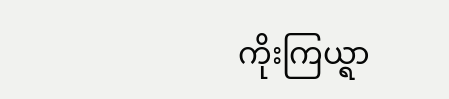ကိုးကြယ္ရာ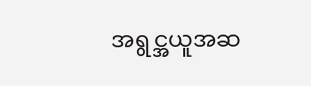အရွင္အယူအဆ